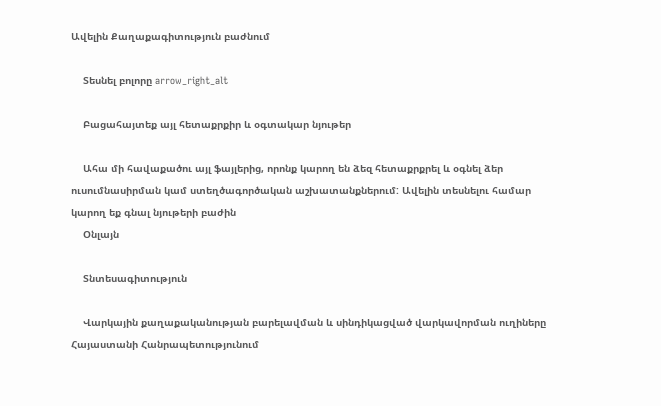Ավելին Քաղաքագիտություն բաժնում

    Տեսնել բոլորը arrow_right_alt

    Բացահայտեք այլ հետաքրքիր և օգտակար նյութեր

    Ահա մի հավաքածու այլ ֆայլերից, որոնք կարող են ձեզ հետաքրքրել և օգնել ձեր ուսումնասիրման կամ ստեղծագործական աշխատանքներում: Ավելին տեսնելու համար կարող եք գնալ նյութերի բաժին
    Օնլայն

    Տնտեսագիտություն

    Վարկային քաղաքականության բարելավման և սինդիկացված վարկավորման ուղիները Հայաստանի Հանրապետությունում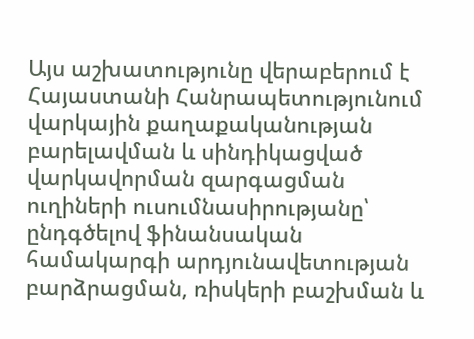Այս աշխատությունը վերաբերում է Հայաստանի Հանրապետությունում վարկային քաղաքականության բարելավման և սինդիկացված վարկավորման զարգացման ուղիների ուսումնասիրությանը՝ ընդգծելով ֆինանսական համակարգի արդյունավետության բարձրացման, ռիսկերի բաշխման և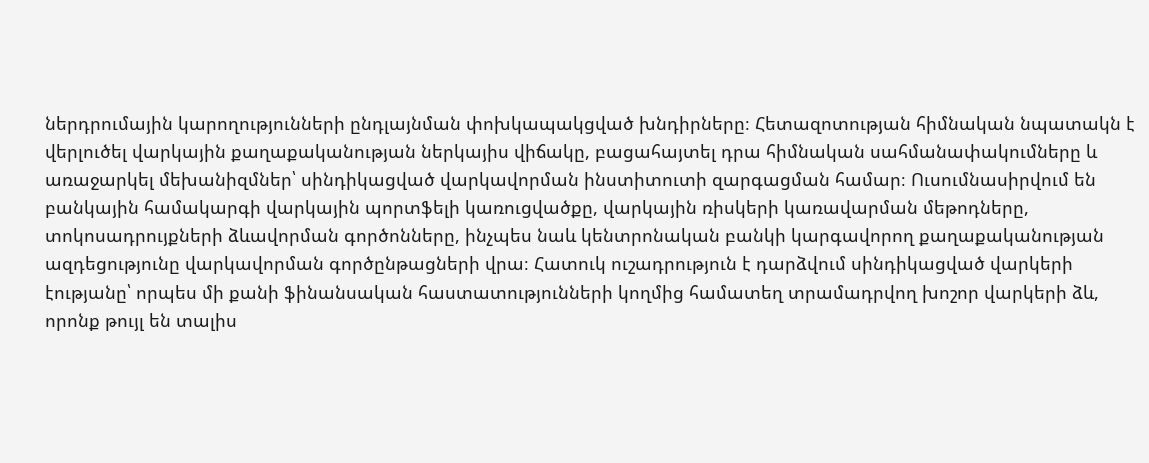ներդրումային կարողությունների ընդլայնման փոխկապակցված խնդիրները։ Հետազոտության հիմնական նպատակն է վերլուծել վարկային քաղաքականության ներկայիս վիճակը, բացահայտել դրա հիմնական սահմանափակումները և առաջարկել մեխանիզմներ՝ սինդիկացված վարկավորման ինստիտուտի զարգացման համար։ Ուսումնասիրվում են բանկային համակարգի վարկային պորտֆելի կառուցվածքը, վարկային ռիսկերի կառավարման մեթոդները, տոկոսադրույքների ձևավորման գործոնները, ինչպես նաև կենտրոնական բանկի կարգավորող քաղաքականության ազդեցությունը վարկավորման գործընթացների վրա։ Հատուկ ուշադրություն է դարձվում սինդիկացված վարկերի էությանը՝ որպես մի քանի ֆինանսական հաստատությունների կողմից համատեղ տրամադրվող խոշոր վարկերի ձև, որոնք թույլ են տալիս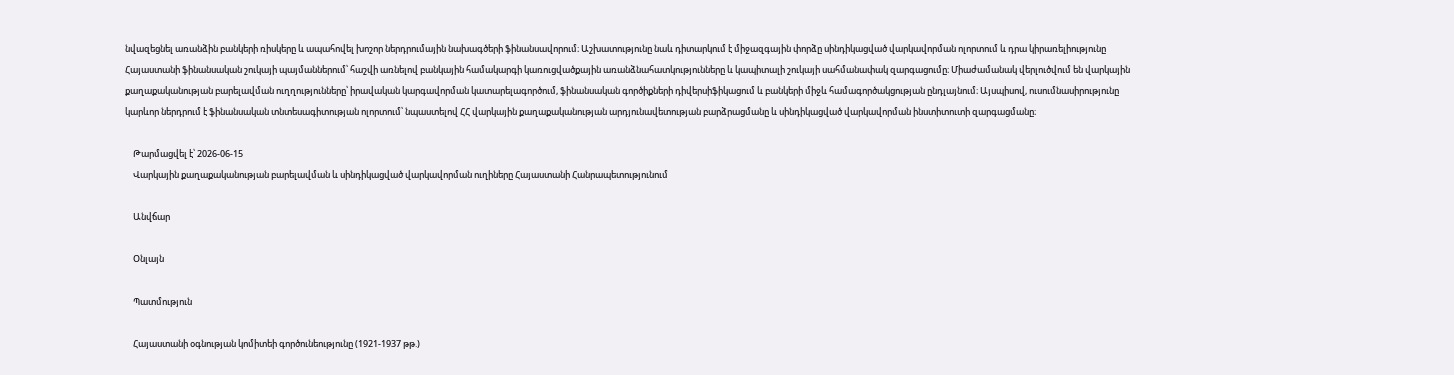նվազեցնել առանձին բանկերի ռիսկերը և ապահովել խոշոր ներդրումային նախագծերի ֆինանսավորում։ Աշխատությունը նաև դիտարկում է միջազգային փորձը սինդիկացված վարկավորման ոլորտում և դրա կիրառելիությունը Հայաստանի ֆինանսական շուկայի պայմաններում՝ հաշվի առնելով բանկային համակարգի կառուցվածքային առանձնահատկությունները և կապիտալի շուկայի սահմանափակ զարգացումը։ Միաժամանակ վերլուծվում են վարկային քաղաքականության բարելավման ուղղությունները՝ իրավական կարգավորման կատարելագործում, ֆինանսական գործիքների դիվերսիֆիկացում և բանկերի միջև համագործակցության ընդլայնում։ Այսպիսով, ուսումնասիրությունը կարևոր ներդրում է ֆինանսական տնտեսագիտության ոլորտում՝ նպաստելով ՀՀ վարկային քաղաքականության արդյունավետության բարձրացմանը և սինդիկացված վարկավորման ինստիտուտի զարգացմանը։

    Թարմացվել է՝ 2026-06-15
    Վարկային քաղաքականության բարելավման և սինդիկացված վարկավորման ուղիները Հայաստանի Հանրապետությունում

    Անվճար

    Օնլայն

    Պատմություն

    Հայաստանի օգնության կոմիտեի գործունեությունը (1921-1937 թթ.)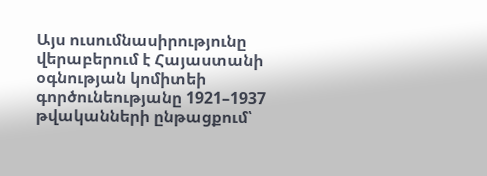Այս ուսումնասիրությունը վերաբերում է Հայաստանի օգնության կոմիտեի գործունեությանը 1921–1937 թվականների ընթացքում՝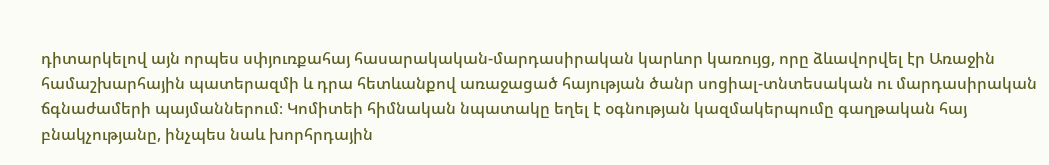դիտարկելով այն որպես սփյուռքահայ հասարակական-մարդասիրական կարևոր կառույց, որը ձևավորվել էր Առաջին համաշխարհային պատերազմի և դրա հետևանքով առաջացած հայության ծանր սոցիալ-տնտեսական ու մարդասիրական ճգնաժամերի պայմաններում։ Կոմիտեի հիմնական նպատակը եղել է օգնության կազմակերպումը գաղթական հայ բնակչությանը, ինչպես նաև խորհրդային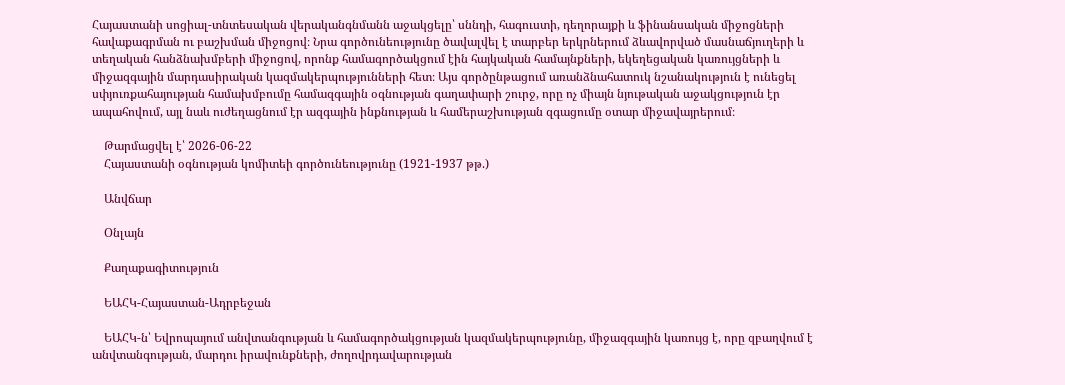Հայաստանի սոցիալ-տնտեսական վերականգնմանն աջակցելը՝ սննդի, հագուստի, դեղորայքի և ֆինանսական միջոցների հավաքագրման ու բաշխման միջոցով։ Նրա գործունեությունը ծավալվել է տարբեր երկրներում ձևավորված մասնաճյուղերի և տեղական հանձնախմբերի միջոցով, որոնք համագործակցում էին հայկական համայնքների, եկեղեցական կառույցների և միջազգային մարդասիրական կազմակերպությունների հետ։ Այս գործընթացում առանձնահատուկ նշանակություն է ունեցել սփյուռքահայության համախմբումը համազգային օգնության գաղափարի շուրջ, որը ոչ միայն նյութական աջակցություն էր ապահովում, այլ նաև ուժեղացնում էր ազգային ինքնության և համերաշխության զգացումը օտար միջավայրերում։

    Թարմացվել է՝ 2026-06-22
    Հայաստանի օգնության կոմիտեի գործունեությունը (1921-1937 թթ.)

    Անվճար

    Օնլայն

    Քաղաքագիտություն

    ԵԱՀԿ-Հայաստան-Ադրբեջան

    ԵԱՀԿ-ն՝ Եվրոպայում անվտանգության և համագործակցության կազմակերպությունը, միջազգային կառույց է, որը զբաղվում է անվտանգության, մարդու իրավունքների, ժողովրդավարության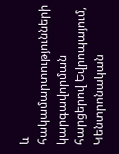և հակամարտությունների կարգավորման հարցերով Եվրոպայում, Կենտրոնական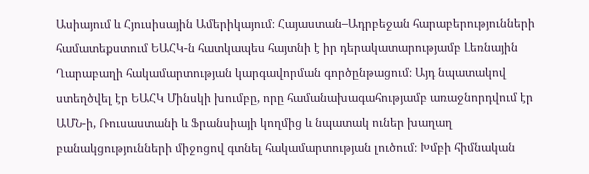Ասիայում և Հյուսիսային Ամերիկայում։ Հայաստան–Ադրբեջան հարաբերությունների համատեքստում ԵԱՀԿ-ն հատկապես հայտնի է իր դերակատարությամբ Լեռնային Ղարաբաղի հակամարտության կարգավորման գործընթացում։ Այդ նպատակով ստեղծվել էր ԵԱՀԿ Մինսկի խումբը, որը համանախագահությամբ առաջնորդվում էր ԱՄՆ-ի, Ռուսաստանի և Ֆրանսիայի կողմից և նպատակ ուներ խաղաղ բանակցությունների միջոցով գտնել հակամարտության լուծում։ Խմբի հիմնական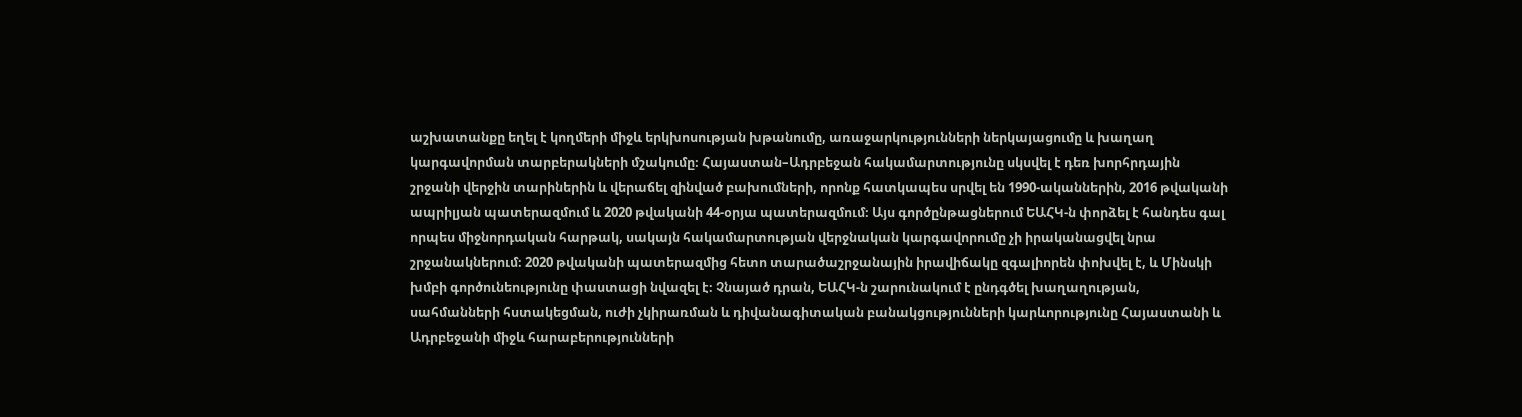աշխատանքը եղել է կողմերի միջև երկխոսության խթանումը, առաջարկությունների ներկայացումը և խաղաղ կարգավորման տարբերակների մշակումը։ Հայաստան–Ադրբեջան հակամարտությունը սկսվել է դեռ խորհրդային շրջանի վերջին տարիներին և վերաճել զինված բախումների, որոնք հատկապես սրվել են 1990-ականներին, 2016 թվականի ապրիլյան պատերազմում և 2020 թվականի 44-օրյա պատերազմում։ Այս գործընթացներում ԵԱՀԿ-ն փորձել է հանդես գալ որպես միջնորդական հարթակ, սակայն հակամարտության վերջնական կարգավորումը չի իրականացվել նրա շրջանակներում։ 2020 թվականի պատերազմից հետո տարածաշրջանային իրավիճակը զգալիորեն փոխվել է, և Մինսկի խմբի գործունեությունը փաստացի նվազել է։ Չնայած դրան, ԵԱՀԿ-ն շարունակում է ընդգծել խաղաղության, սահմանների հստակեցման, ուժի չկիրառման և դիվանագիտական բանակցությունների կարևորությունը Հայաստանի և Ադրբեջանի միջև հարաբերությունների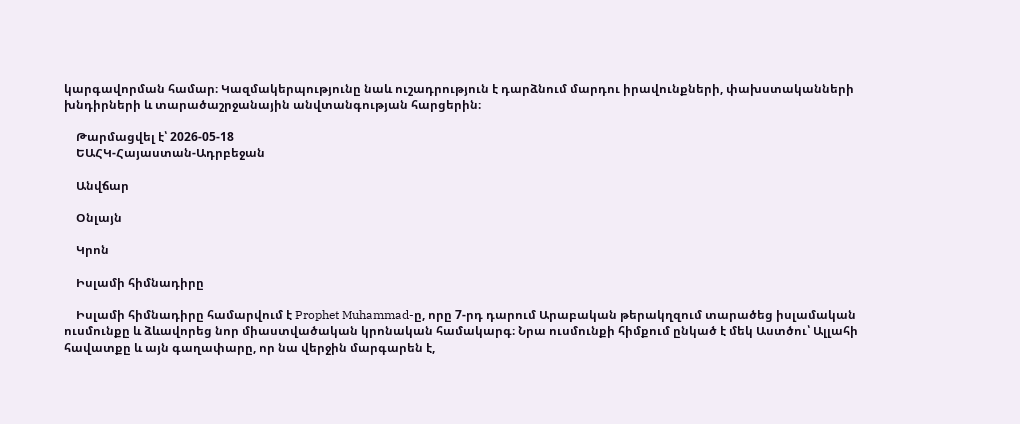կարգավորման համար։ Կազմակերպությունը նաև ուշադրություն է դարձնում մարդու իրավունքների, փախստականների խնդիրների և տարածաշրջանային անվտանգության հարցերին։

    Թարմացվել է՝ 2026-05-18
    ԵԱՀԿ-Հայաստան-Ադրբեջան

    Անվճար

    Օնլայն

    Կրոն

    Իսլամի հիմնադիրը

    Իսլամի հիմնադիրը համարվում է Prophet Muhammad-ը, որը 7-րդ դարում Արաբական թերակղզում տարածեց իսլամական ուսմունքը և ձևավորեց նոր միաստվածական կրոնական համակարգ։ Նրա ուսմունքի հիմքում ընկած է մեկ Աստծու՝ Ալլահի հավատքը և այն գաղափարը, որ նա վերջին մարգարեն է,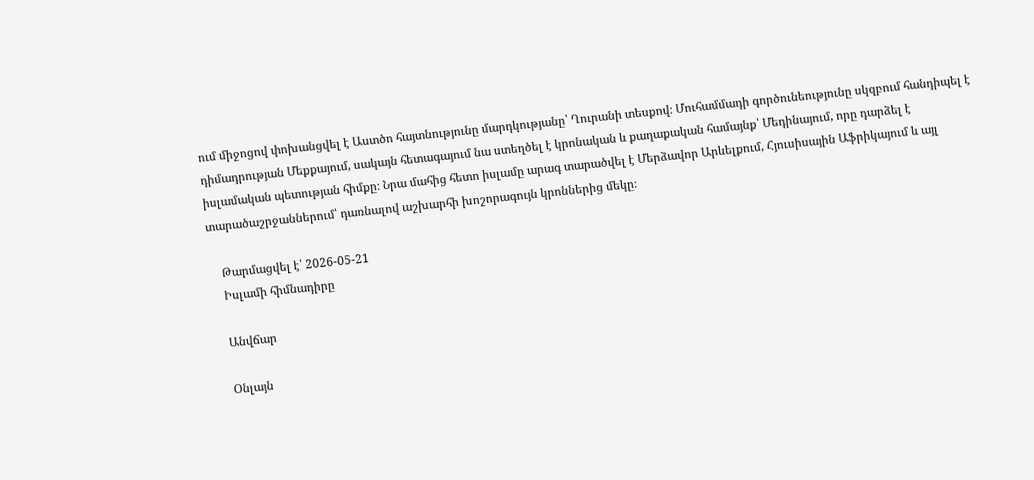ում միջոցով փոխանցվել է Աստծո հայտնությունը մարդկությանը՝ Ղուրանի տեսքով։ Մուհամմադի գործունեությունը սկզբում հանդիպել է դիմադրության Մեքքայում, սակայն հետագայում նա ստեղծել է կրոնական և քաղաքական համայնք՝ Մեդինայում, որը դարձել է իսլամական պետության հիմքը։ Նրա մահից հետո իսլամը արագ տարածվել է Մերձավոր Արևելքում, Հյուսիսային Աֆրիկայում և այլ տարածաշրջաններում՝ դառնալով աշխարհի խոշորագույն կրոններից մեկը։

    Թարմացվել է՝ 2026-05-21
    Իսլամի հիմնադիրը

    Անվճար

    Օնլայն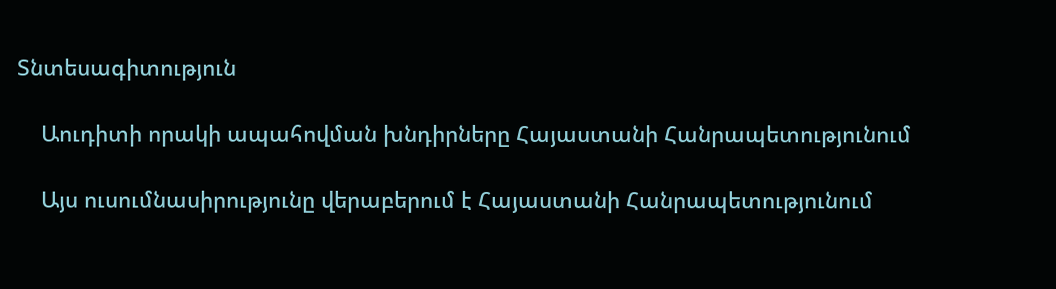Տնտեսագիտություն

    Աուդիտի որակի ապահովման խնդիրները Հայաստանի Հանրապետությունում

    Այս ուսումնասիրությունը վերաբերում է Հայաստանի Հանրապետությունում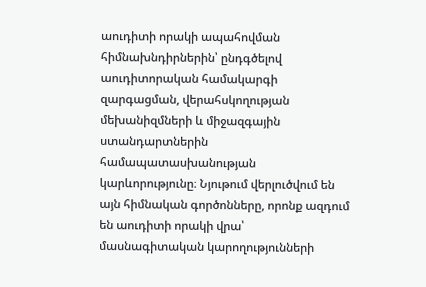աուդիտի որակի ապահովման հիմնախնդիրներին՝ ընդգծելով աուդիտորական համակարգի զարգացման, վերահսկողության մեխանիզմների և միջազգային ստանդարտներին համապատասխանության կարևորությունը։ Նյութում վերլուծվում են այն հիմնական գործոնները, որոնք ազդում են աուդիտի որակի վրա՝ մասնագիտական կարողությունների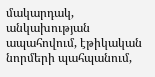մակարդակ, անկախության ապահովում, էթիկական նորմերի պահպանում,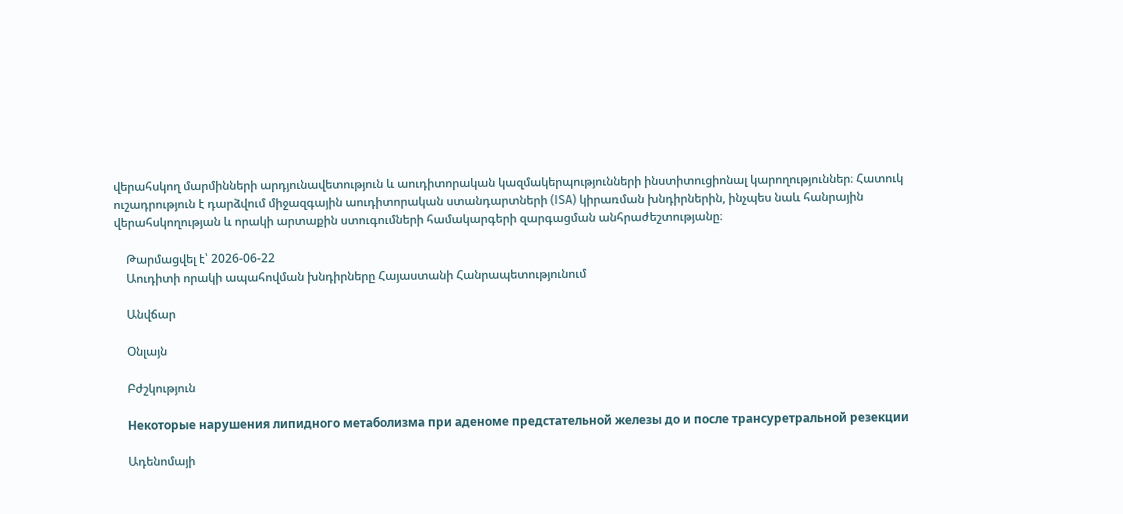վերահսկող մարմինների արդյունավետություն և աուդիտորական կազմակերպությունների ինստիտուցիոնալ կարողություններ։ Հատուկ ուշադրություն է դարձվում միջազգային աուդիտորական ստանդարտների (ISA) կիրառման խնդիրներին, ինչպես նաև հանրային վերահսկողության և որակի արտաքին ստուգումների համակարգերի զարգացման անհրաժեշտությանը։

    Թարմացվել է՝ 2026-06-22
    Աուդիտի որակի ապահովման խնդիրները Հայաստանի Հանրապետությունում

    Անվճար

    Օնլայն

    Բժշկություն

    Некоторые нарушения липидного метаболизма при аденоме предстательной железы до и после трансуретральной резекции

    Ադենոմայի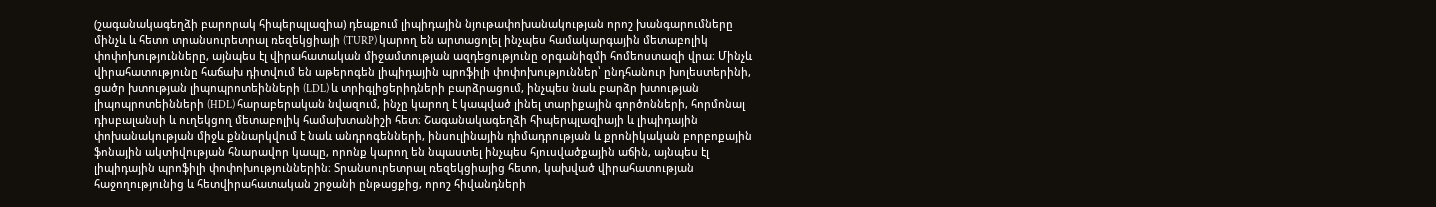(շագանակագեղձի բարորակ հիպերպլազիա) դեպքում լիպիդային նյութափոխանակության որոշ խանգարումները մինչև և հետո տրանսուրետրալ ռեզեկցիայի (TURP) կարող են արտացոլել ինչպես համակարգային մետաբոլիկ փոփոխությունները, այնպես էլ վիրահատական միջամտության ազդեցությունը օրգանիզմի հոմեոստազի վրա։ Մինչև վիրահատությունը հաճախ դիտվում են աթերոգեն լիպիդային պրոֆիլի փոփոխություններ՝ ընդհանուր խոլեստերինի, ցածր խտության լիպոպրոտեինների (LDL) և տրիգլիցերիդների բարձրացում, ինչպես նաև բարձր խտության լիպոպրոտեինների (HDL) հարաբերական նվազում, ինչը կարող է կապված լինել տարիքային գործոնների, հորմոնալ դիսբալանսի և ուղեկցող մետաբոլիկ համախտանիշի հետ։ Շագանակագեղձի հիպերպլազիայի և լիպիդային փոխանակության միջև քննարկվում է նաև անդրոգենների, ինսուլինային դիմադրության և քրոնիկական բորբոքային ֆոնային ակտիվության հնարավոր կապը, որոնք կարող են նպաստել ինչպես հյուսվածքային աճին, այնպես էլ լիպիդային պրոֆիլի փոփոխություններին։ Տրանսուրետրալ ռեզեկցիայից հետո, կախված վիրահատության հաջողությունից և հետվիրահատական շրջանի ընթացքից, որոշ հիվանդների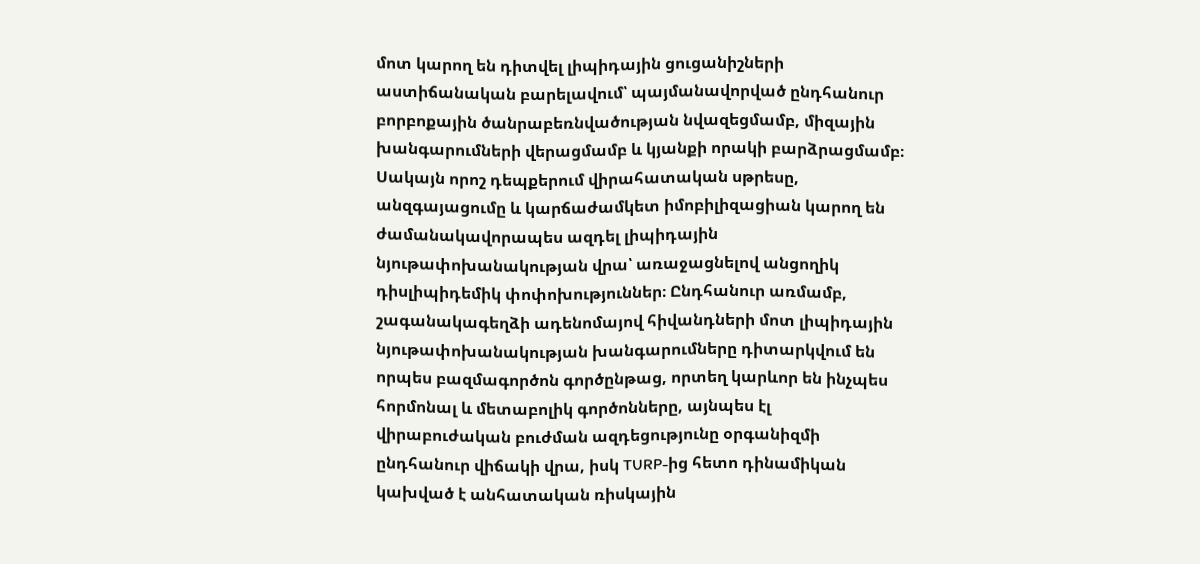մոտ կարող են դիտվել լիպիդային ցուցանիշների աստիճանական բարելավում՝ պայմանավորված ընդհանուր բորբոքային ծանրաբեռնվածության նվազեցմամբ, միզային խանգարումների վերացմամբ և կյանքի որակի բարձրացմամբ։ Սակայն որոշ դեպքերում վիրահատական սթրեսը, անզգայացումը և կարճաժամկետ իմոբիլիզացիան կարող են ժամանակավորապես ազդել լիպիդային նյութափոխանակության վրա՝ առաջացնելով անցողիկ դիսլիպիդեմիկ փոփոխություններ։ Ընդհանուր առմամբ, շագանակագեղձի ադենոմայով հիվանդների մոտ լիպիդային նյութափոխանակության խանգարումները դիտարկվում են որպես բազմագործոն գործընթաց, որտեղ կարևոր են ինչպես հորմոնալ և մետաբոլիկ գործոնները, այնպես էլ վիրաբուժական բուժման ազդեցությունը օրգանիզմի ընդհանուր վիճակի վրա, իսկ TURP-ից հետո դինամիկան կախված է անհատական ռիսկային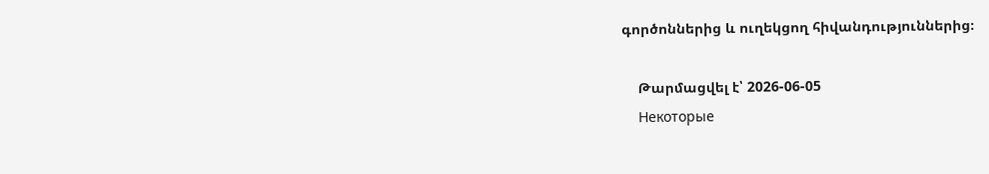գործոններից և ուղեկցող հիվանդություններից։

    Թարմացվել է՝ 2026-06-05
    Некоторые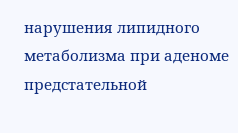нарушения липидного метаболизма при аденоме предстательной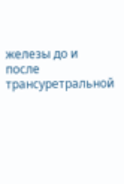железы до и после трансуретральной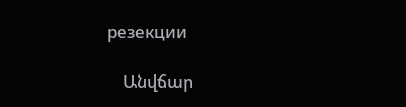резекции

    Անվճար